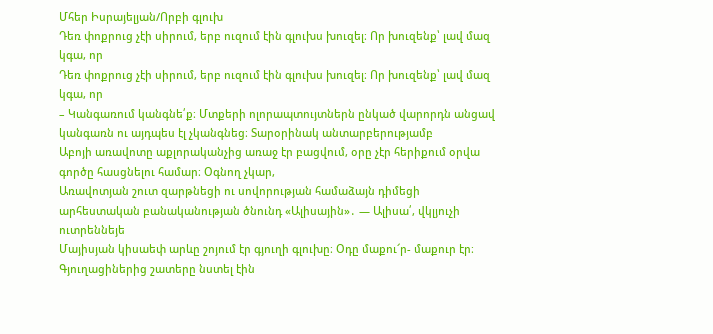Մհեր Իսրայելյան/Որբի գլուխ
Դեռ փոքրուց չէի սիրում, երբ ուզում էին գլուխս խուզել։ Որ խուզենք՝ լավ մազ կգա, որ
Դեռ փոքրուց չէի սիրում, երբ ուզում էին գլուխս խուզել։ Որ խուզենք՝ լավ մազ կգա, որ
– Կանգառում կանգնե՛ք։ Մտքերի ոլորապտույտներն ընկած վարորդն անցավ կանգառն ու այդպես էլ չկանգնեց։ Տարօրինակ անտարբերությամբ
Աբոյի առավոտը աքլորականչից առաջ էր բացվում, օրը չէր հերիքում օրվա գործը հասցնելու համար։ Օգնող չկար,
Առավոտյան շուտ զարթնեցի ու սովորության համաձայն դիմեցի արհեստական բանականության ծնունդ «Ալիսային»․ — Ալիսա՛, վկլյուչի ուտրեննեյե
Մայիսյան կիսաեփ արևը շոյում էր գյուղի գլուխը։ Օդը մաքու՜ր- մաքուր էր։ Գյուղացիներից շատերը նստել էին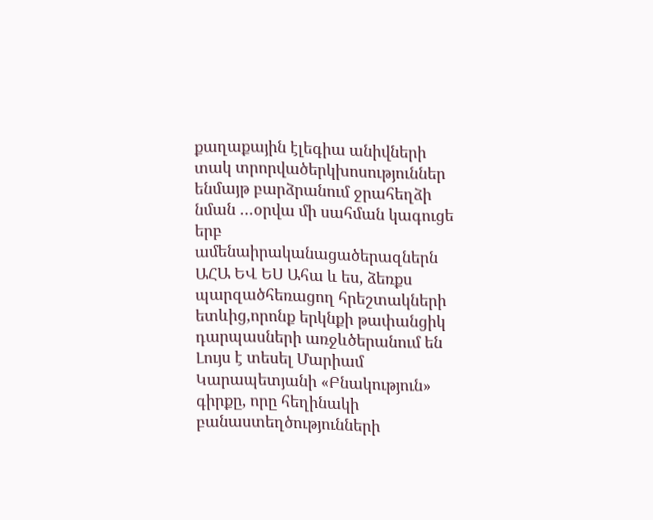քաղաքային էլեգիա անիվների տակ տրորվածերկխոսություններ ենմայթ բարձրանում ջրահեղձի նման …օրվա մի սահման կագուցե երբ ամենաիրականացածերազներն
ԱՀԱ ԵՎ ԵՍ Ահա և ես, ձեռքս պարզածհեռացող հրեշտակների ետևից,որոնք երկնքի թափանցիկ դարպասների առջևծերանում են
Լույս է տեսել Մարիամ Կարապետյանի «Բնակություն» գիրքը, որը հեղինակի բանաստեղծությունների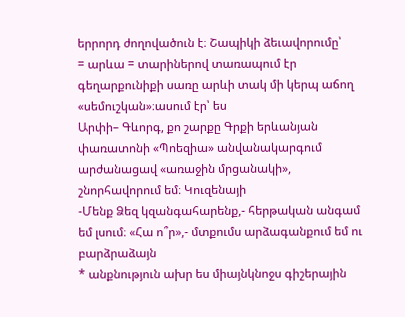երրորդ ժողովածուն է։ Շապիկի ձեւավորումը՝
= արևա = տարիներով տառապում էր գեղարքունիքի սառը արևի տակ մի կերպ աճող «սեմուշկան»։ասում էր՝ ես
Արփի– Գևորգ, քո շարքը Գրքի երևանյան փառատոնի «Պոեզիա» անվանակարգում արժանացավ «առաջին մրցանակի», շնորհավորում եմ։ Կուզենայի
-Մենք Ձեզ կզանգահարենք,- հերթական անգամ եմ լսում։ «Հա ո՞ր»,- մտքումս արձագանքում եմ ու բարձրաձայն
* անքնություն ախր ես միայնկնոջս գիշերային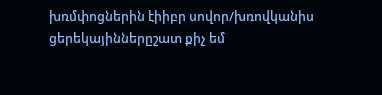խռմփոցներին էիիբր սովոր/խռովկանիս ցերեկայիններըշատ քիչ եմ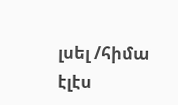լսել /հիմա էլէս